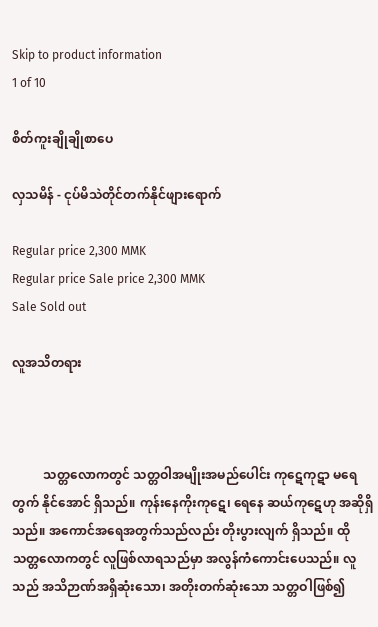Skip to product information
1 of 10

စိတ်ကူးချိုချိုစာပေ

လှသမိန် - ငုပ်မိသဲတိုင်တက်နိုင်ဖျားရောက်

Regular price 2,300 MMK
Regular price Sale price 2,300 MMK
Sale Sold out

လူအသိတရား



          သတ္တလောကတွင် သတ္တဝါအမျိုးအမည်ပေါင်း ကုဋေကုဋာ မရေတွက် နိုင်အောင် ရှိသည်။ ကုန်းနေကိုးကုဋေ၊ ရေနေ ဆယ်ကုဋေဟု အဆိုရှိ သည်။ အကောင်အရေအတွက်သည်လည်း တိုးပွားလျက် ရှိသည်။ ထိုသတ္တလောကတွင် လူဖြစ်လာရသည်မှာ အလွန်ကံကောင်းပေသည်။ လူသည် အသိဉာဏ်အရှိဆုံးသော၊ အတိုးတက်ဆုံးသော သတ္တဝါဖြစ်၍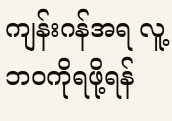ကျန်းဂန်အရ လူ့ဘဝကိုရဖို့ရန်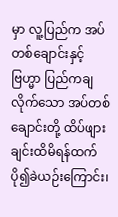မှာ လူ့ပြည်က အပ်တစ်ချောင်းနှင့် ဗြဟ္မာ ပြည်ကချလိုက်သော အပ်တစ်ချောင်းတို့ ထိပ်ဖျားချင်းထိမိရန်ထက် ပို၍ခဲယဉ်းကြောင်း၊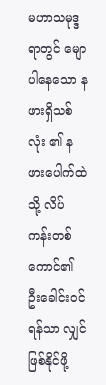မဟာသမုဒ္ဒရာတွင် မျောပါနေသော နဖားရှိသစ်လုံး ၏ နဖားပေါက်ထဲသို့ လိပ်ကန်းတစ်ကောင်၏ ဦးခေါင်းဝင်ရန်သာ လျှင် ဖြစ်နိုင်ဖို့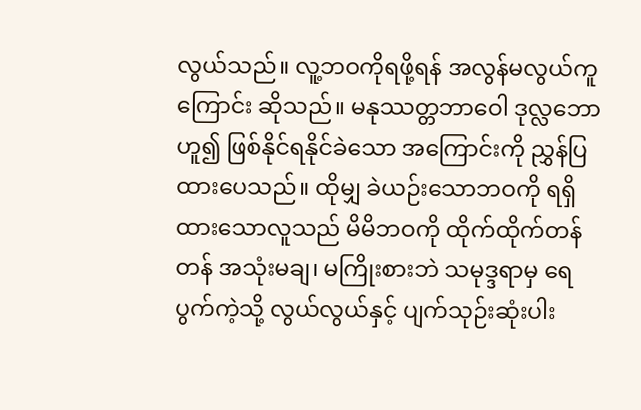လွယ်သည်။ လူ့ဘဝကိုရဖို့ရန် အလွန်မလွယ်ကူကြောင်း ဆိုသည်။ မနုဿတ္တဘာဝေါ ဒုလ္လဘောဟူ၍ ဖြစ်နိုင်ရနိုင်ခဲသော အကြောင်းကို ညွှန်ပြထားပေသည်။ ထိုမျှ ခဲယဉ်းသောဘဝကို ရရှိထားသောလူသည် မိမိဘဝကို ထိုက်ထိုက်တန်တန် အသုံးမချ၊ မကြိုးစားဘဲ သမုဒ္ဒရာမှ ရေပွက်ကဲ့သို့ လွယ်လွယ်နှင့် ပျက်သုဉ်းဆုံးပါး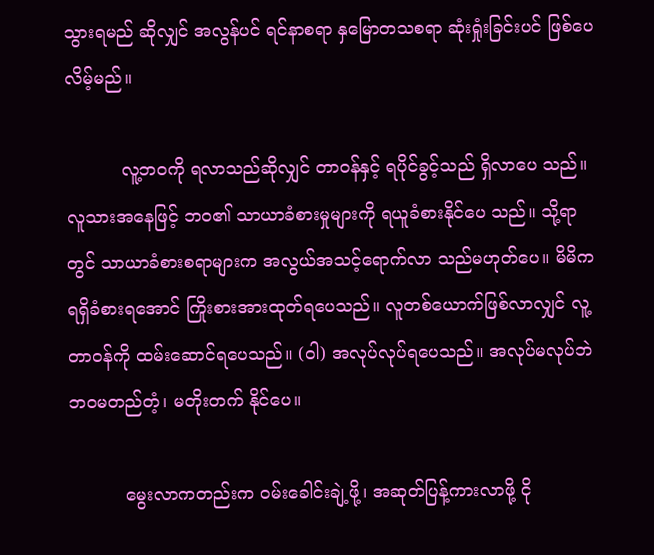သွားရမည် ဆိုလျှင် အလွန်ပင် ရင်နာစရာ နှမြောတသစရာ ဆုံးရှုံးခြင်းပင် ဖြစ်ပေ လိမ့်မည်။

          လူ့ဘဝကို ရလာသည်ဆိုလျှင် တာဝန်နှင့် ရပိုင်ခွင့်သည် ရှိလာပေ သည်။ လူသားအနေဖြင့် ဘဝ၏ သာယာခံစားမှုများကို ရယူခံစားနိုင်ပေ သည်။ သို့ရာတွင် သာယာခံစားစရာများက အလွယ်အသင့်ရောက်လာ သည်မဟုတ်ပေ။ မိမိကရရှိခံစားရအောင် ကြိုးစားအားထုတ်ရပေသည်။ လူတစ်ယောက်ဖြစ်လာလျှင် လူ့တာဝန်ကို ထမ်းဆောင်ရပေသည်။ (ဝါ) အလုပ်လုပ်ရပေသည်။ အလုပ်မလုပ်ဘဲ ဘဝမတည်တံ့၊ မတိုးတက် နိုင်ပေ။

          မွေးလာကတည်းက ဝမ်းခေါင်းချဲ့ဖို့၊ အဆုတ်ပြန့်ကားလာဖို့ ငို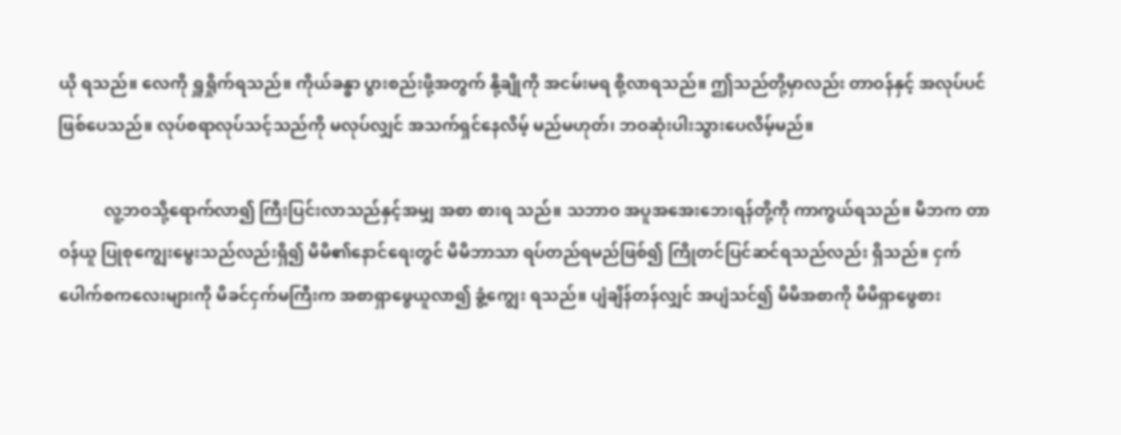ယို ရသည်။ လေကို ရှူရှိုက်ရသည်။ ကိုယ်ခန္ဓာ ပွားစည်းဖို့အတွက် နို့ချိုကို အငမ်းမရ စို့လာရသည်။ ဤသည်တို့မှာလည်း တာဝန်နှင့် အလုပ်ပင် ဖြစ်ပေသည်။ လုပ်စရာလုပ်သင့်သည်ကို မလုပ်လျှင် အသက်ရှင်နေလိမ့် မည်မဟုတ်၊ ဘဝဆုံးပါးသွားပေလိမ့်မည်။

           လူ့ဘဝသို့ရောက်လာ၍ ကြီးပြင်းလာသည်နှင့်အမျှ အစာ စားရ သည်။ သဘာဝ အပူအအေးဘေးရန်တို့ကို ကာကွယ်ရသည်။ မိဘက တာဝန်ယူ ပြုစုကျွေးမွေးသည်လည်းရှိ၍ မိမိ၏နောင်ရေးတွင် မိမိဘာသာ ရပ်တည်ရမည်ဖြစ်၍ ကြိုတင်ပြင်ဆင်ရသည်လည်း ရှိသည်။ ငှက် ပေါက်စကလေးများကို မိခင်ငှက်မကြီးက အစာရှာဖွေယူလာ၍ ခွံ့ကျွေး ရသည်။ ပျံချိန်တန်လျှင် အပျံသင်၍ မိမိအစာကို မိမိရှာဖွေစား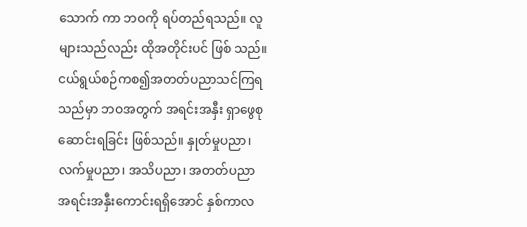သောက် ကာ ဘဝကို ရပ်တည်ရသည်။ လူများသည်လည်း ထိုအတိုင်းပင် ဖြစ် သည်။ ငယ်ရွယ်စဉ်ကစ၍အတတ်ပညာသင်ကြရသည်မှာ ဘဝအတွက် အရင်းအနှီး ရှာဖွေစုဆောင်းရခြင်း ဖြစ်သည်။ နှုတ်မှုပညာ၊ လက်မှုပညာ၊ အသိပညာ၊ အတတ်ပညာ အရင်းအနှီးကောင်းရရှိအောင် နှစ်ကာလ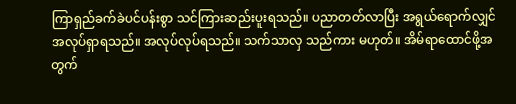ကြာရှည်ခက်ခဲပင်ပန်းစွာ သင်ကြားဆည်းပူးရသည်။ ပညာတတ်လာပြီး အရွယ်ရောက်လျှင် အလုပ်ရှာရသည်။ အလုပ်လုပ်ရသည်။ သက်သာလှ သည်ကား မဟုတ်။ အိမ်ရာထောင်ဖို့အတွက်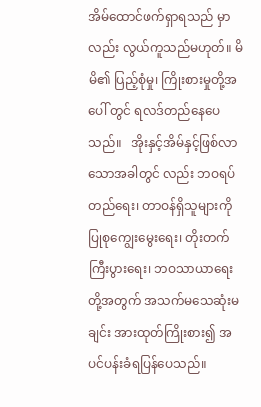အိမ်ထောင်ဖက်ရှာရသည် မှာလည်း လွယ်ကူသည်မဟုတ်။ မိမိ၏ ပြည့်စုံမှု၊ ကြိုးစားမှုတို့အပေါ် တွင် ရလဒ်တည်နေပေသည်။   အိုးနှင့်အိမ်နှင့်ဖြစ်လာသောအခါတွင် လည်း ဘဝရပ်တည်ရေး၊ တာဝန်ရှိသူများကို ပြုစုကျွေးမွေးရေး၊ တိုးတက် ကြီးပွားရေး၊ ဘဝသာယာရေးတို့အတွက် အသက်မသေဆုံးမချင်း အားထုတ်ကြိုးစား၍ အပင်ပန်းခံရပြန်ပေသည်။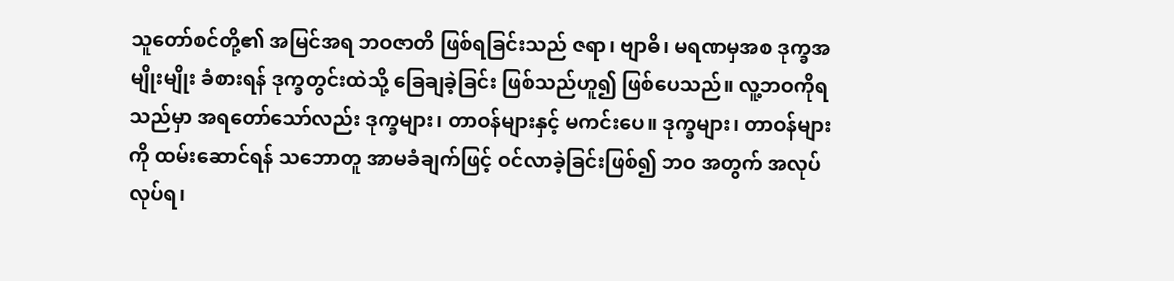သူတော်စင်တို့၏ အမြင်အရ ဘဝဇာတိ ဖြစ်ရခြင်းသည် ဇရာ၊ ဗျာဓိ၊ မရဏမှအစ ဒုက္ခအမျိုးမျိုး ခံစားရန် ဒုက္ခတွင်းထဲသို့ ခြေချခဲ့ခြင်း ဖြစ်သည်ဟူ၍ ဖြစ်ပေသည်။ လူ့ဘဝကိုရသည်မှာ အရတော်သော်လည်း ဒုက္ခများ၊ တာဝန်များနှင့် မကင်းပေ။ ဒုက္ခများ၊ တာဝန်များကို ထမ်းဆောင်ရန် သဘောတူ အာမခံချက်ဖြင့် ဝင်လာခဲ့ခြင်းဖြစ်၍ ဘဝ အတွက် အလုပ်လုပ်ရ၊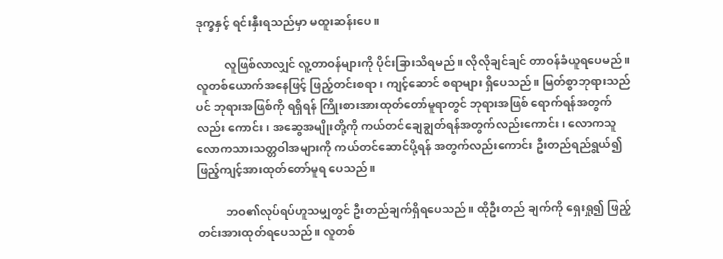ဒုက္ခနှင့် ရင်းနှီးရသည်မှာ မထူးဆန်းပေ။

          လူဖြစ်လာလျှင် လူ့တာဝန်များကို ပိုင်းခြားသိရမည်။ လိုလိုချင်ချင် တာဝန်ခံယူရပေမည်။ လူတစ်ယောက်အနေဖြင့် ဖြည့်တင်းစရာ၊ ကျင့်ဆောင် စရာများ ရှိပေသည်။ မြတ်စွာဘုရားသည်ပင် ဘုရားအဖြစ်ကို ရရှိရန် ကြိုးစားအားထုတ်တော်မူရာတွင် ဘုရားအဖြစ် ရောက်ရန်အတွက်လည်း ကောင်း၊ အဆွေအမျိုးတို့ကို ကယ်တင်ချေချွတ်ရန်အတွက်လည်းကောင်း၊ လောကသူ လောကသားသတ္တဝါအများကို ကယ်တင်ဆောင်ပို့ရန် အတွက်လည်းကောင်း ဦးတည်ရည်ရွယ်၍ ဖြည့်ကျင့်အားထုတ်တော်မူရ ပေသည်။

          ဘဝ၏လုပ်ရပ်ဟူသမျှတွင် ဦးတည်ချက်ရှိရပေသည်။ ထိုဦးတည် ချက်ကို ရှေးရှု၍ ဖြည့်တင်းအားထုတ်ရပေသည်။ လူတစ်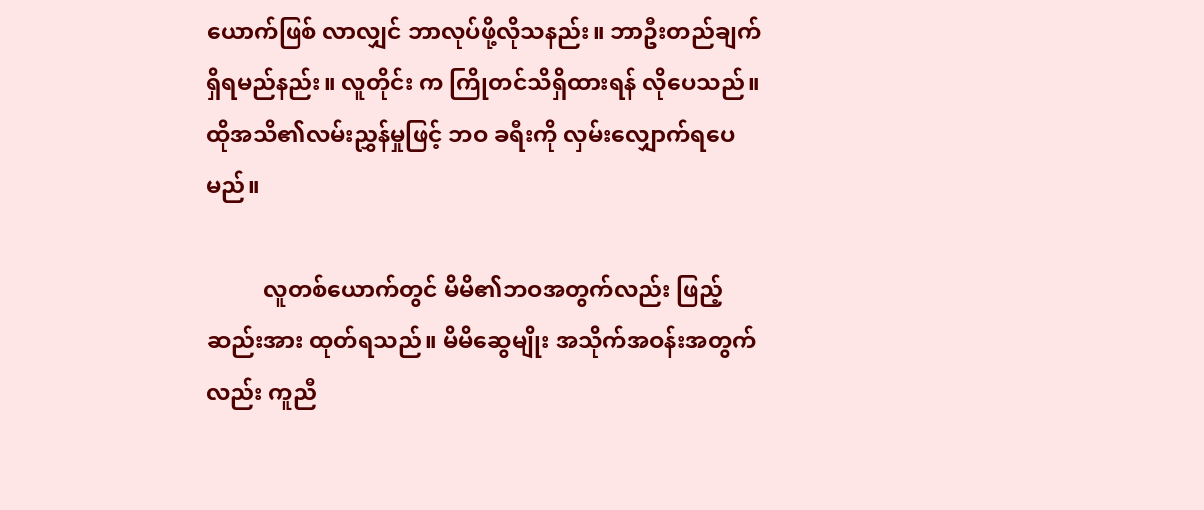ယောက်ဖြစ် လာလျှင် ဘာလုပ်ဖို့လိုသနည်း။ ဘာဦးတည်ချက် ရှိရမည်နည်း။ လူတိုင်း က ကြိုတင်သိရှိထားရန် လိုပေသည်။ ထိုအသိ၏လမ်းညွှန်မှုဖြင့် ဘဝ ခရီးကို လှမ်းလျှောက်ရပေမည်။

          လူတစ်ယောက်တွင် မိမိ၏ဘဝအတွက်လည်း ဖြည့်ဆည်းအား ထုတ်ရသည်။ မိမိဆွေမျိုး အသိုက်အဝန်းအတွက်လည်း ကူညီ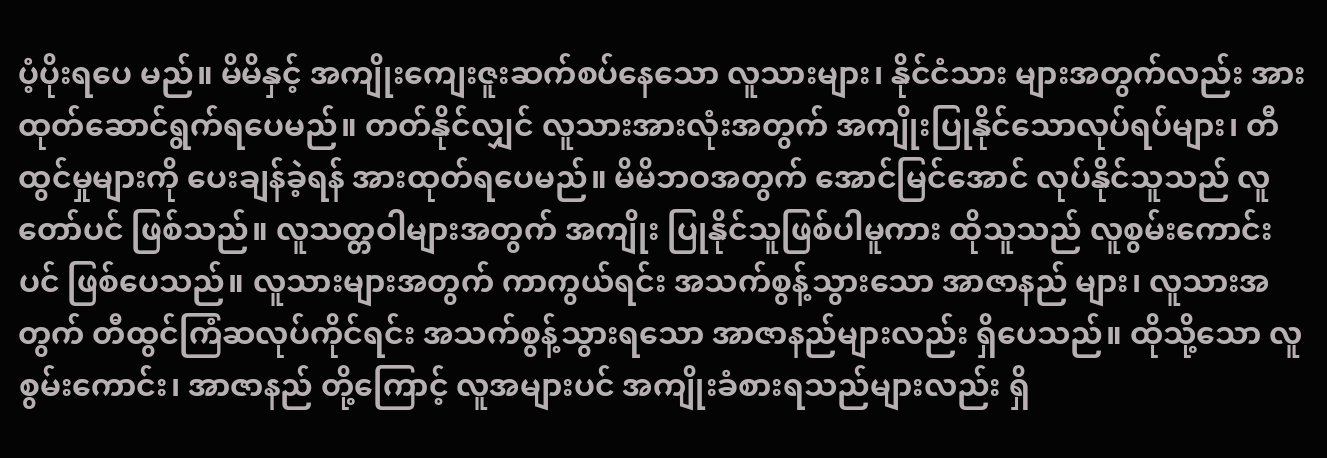ပံ့ပိုးရပေ မည်။ မိမိနှင့် အကျိုးကျေးဇူးဆက်စပ်နေသော လူသားများ၊ နိုင်ငံသား များအတွက်လည်း အားထုတ်ဆောင်ရွက်ရပေမည်။ တတ်နိုင်လျှင် လူသားအားလုံးအတွက် အကျိုးပြုနိုင်သောလုပ်ရပ်များ၊ တီထွင်မှုများကို ပေးချန်ခဲ့ရန် အားထုတ်ရပေမည်။ မိမိဘဝအတွက် အောင်မြင်အောင် လုပ်နိုင်သူသည် လူတော်ပင် ဖြစ်သည်။ လူသတ္တဝါများအတွက် အကျိုး ပြုနိုင်သူဖြစ်ပါမူကား ထိုသူသည် လူစွမ်းကောင်းပင် ဖြစ်ပေသည်။ လူသားများအတွက် ကာကွယ်ရင်း အသက်စွန့်သွားသော အာဇာနည် များ၊ လူသားအတွက် တီထွင်ကြံဆလုပ်ကိုင်ရင်း အသက်စွန့်သွားရသော အာဇာနည်များလည်း ရှိပေသည်။ ထိုသို့သော လူစွမ်းကောင်း၊ အာဇာနည် တို့ကြောင့် လူအများပင် အကျိုးခံစားရသည်များလည်း ရှိ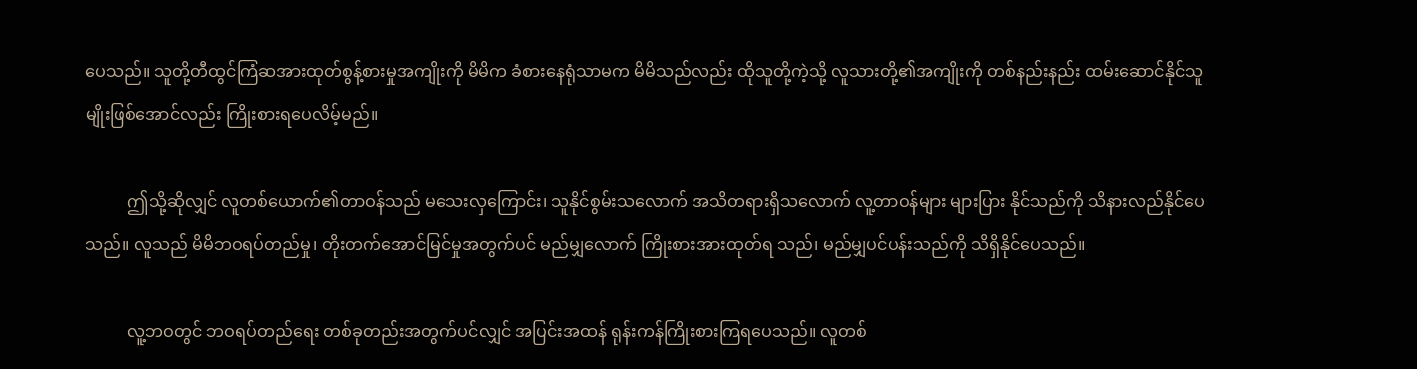ပေသည်။ သူတို့တီထွင်ကြံဆအားထုတ်စွန့်စားမှုအကျိုးကို မိမိက ခံစားနေရုံသာမက မိမိသည်လည်း ထိုသူတို့ကဲ့သို့ လူသားတို့၏အကျိုးကို တစ်နည်းနည်း ထမ်းဆောင်နိုင်သူမျိုးဖြစ်အောင်လည်း ကြိုးစားရပေလိမ့်မည်။

          ဤသို့ဆိုလျှင် လူတစ်ယောက်၏တာဝန်သည် မသေးလှကြောင်း၊ သူနိုင်စွမ်းသလောက် အသိတရားရှိသလောက် လူ့တာဝန်များ များပြား နိုင်သည်ကို သိနားလည်နိုင်ပေသည်။ လူသည် မိမိဘဝရပ်တည်မှု၊ တိုးတက်အောင်မြင်မှုအတွက်ပင် မည်မျှလောက် ကြိုးစားအားထုတ်ရ သည်၊ မည်မျှပင်ပန်းသည်ကို သိရှိနိုင်ပေသည်။

          လူ့ဘဝတွင် ဘဝရပ်တည်ရေး တစ်ခုတည်းအတွက်ပင်လျှင် အပြင်းအထန် ရုန်းကန်ကြိုးစားကြရပေသည်။ လူတစ်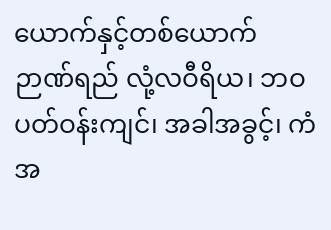ယောက်နှင့်တစ်ယောက် ဉာဏ်ရည် လုံ့လဝီရိယ၊ ဘဝပတ်ဝန်းကျင်၊ အခါအခွင့်၊ ကံအ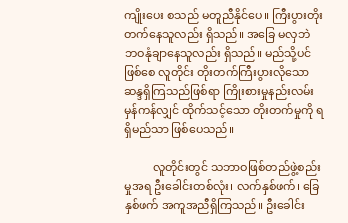ကျိုးပေး စသည် မတူညီနိုင်ပေ။ ကြီးပွားတိုးတက်နေသူလည်း ရှိသည်။ အခြေ မလှဘဲ ဘဝနုံချာနေသူလည်း ရှိသည်။ မည်သို့ပင်ဖြစ်စေ လူတိုင်း တိုးတက်ကြီးပွားလိုသော ဆန္ဒရှိကြသည်ဖြစ်ရာ ကြိုးစားမှုနည်းလမ်း မှန်ကန်လျှင် ထိုက်သင့်သော တိုးတက်မှုကို ရရှိမည်သာ ဖြစ်ပေသည်။

          လူတိုင်းတွင် သဘာဝဖြစ်တည်ဖွဲ့စည်းမှုအရ ဦးခေါင်းတစ်လုံး၊ လက်နှစ်ဖက်၊ ခြေနှစ်ဖက် အကူအညီရှိကြသည်။ ဦးခေါင်း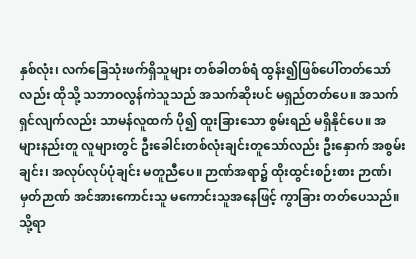နှစ်လုံး၊ လက်ခြေသုံးဖက်ရှိသူများ တစ်ခါတစ်ရံ ထွန်း၍ဖြစ်ပေါ်တတ်သော်လည်း ထိုသို့ သဘာဝလွန်ကဲသူသည် အသက်ဆိုးပင် မရှည်တတ်ပေ။ အသက် ရှင်လျက်လည်း သာမန်လူထက် ပို၍ ထူးခြားသော စွမ်းရည် မရှိနိုင်ပေ။ အများနည်းတူ လူများတွင် ဦးခေါင်းတစ်လုံးချင်းတူသော်လည်း ဦးနှောက် အစွမ်းချင်း၊ အလုပ်လုပ်ပုံချင်း မတူညီပေ။ ဉာဏ်အရာ၌ ထိုးထွင်းစဉ်းစား ဉာဏ်၊ မှတ်ဉာဏ် အင်အားကောင်းသူ မကောင်းသူအနေဖြင့် ကွာခြား တတ်ပေသည်။ သို့ရာ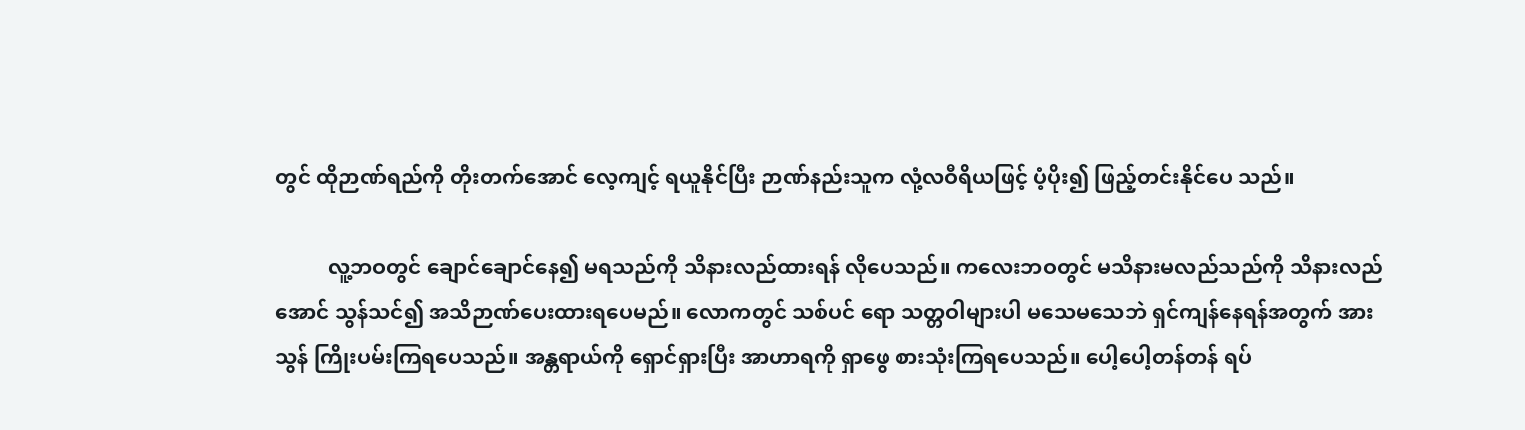တွင် ထိုဉာဏ်ရည်ကို တိုးတက်အောင် လေ့ကျင့် ရယူနိုင်ပြီး ဉာဏ်နည်းသူက လုံ့လဝီရိယဖြင့် ပံ့ပိုး၍ ဖြည့်တင်းနိုင်ပေ သည်။

          လူ့ဘဝတွင် ချောင်ချောင်နေ၍ မရသည်ကို သိနားလည်ထားရန် လိုပေသည်။ ကလေးဘဝတွင် မသိနားမလည်သည်ကို သိနားလည် အောင် သွန်သင်၍ အသိဉာဏ်ပေးထားရပေမည်။ လောကတွင် သစ်ပင် ရော သတ္တဝါများပါ မသေမသေဘဲ ရှင်ကျန်နေရန်အတွက် အားသွန် ကြိုးပမ်းကြရပေသည်။ အန္တရာယ်ကို ရှောင်ရှားပြီး အာဟာရကို ရှာဖွေ စားသုံးကြရပေသည်။ ပေါ့ပေါ့တန်တန် ရပ်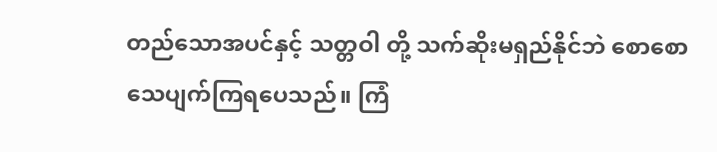တည်သောအပင်နှင့် သတ္တဝါ တို့ သက်ဆိုးမရှည်နိုင်ဘဲ စောစောသေပျက်ကြရပေသည်။ ကြံ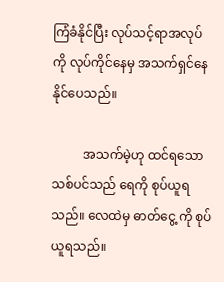ကြံခံနိုင်ပြီး လုပ်သင့်ရာအလုပ်ကို လုပ်ကိုင်နေမှ အသက်ရှင်နေနိုင်ပေသည်။

          အသက်မဲ့ဟု ထင်ရသောသစ်ပင်သည် ရေကို စုပ်ယူရသည်။ လေထဲမှ ဓာတ်ငွေ့ ကို စုပ်ယူရသည်။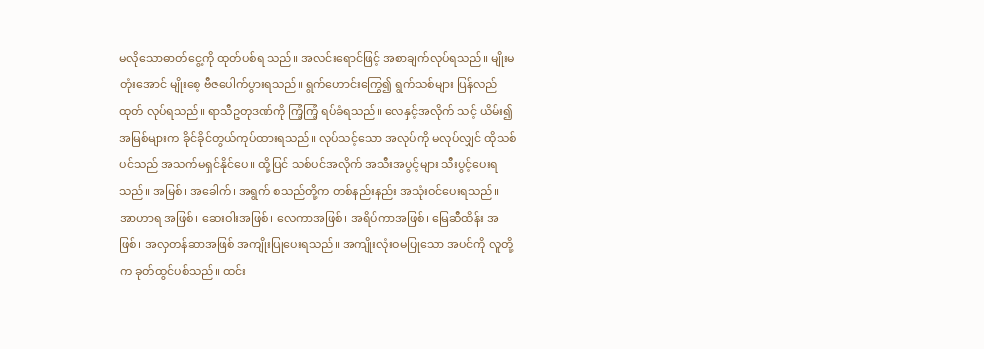မလိုသောဓာတ်ငွေ့ကို ထုတ်ပစ်ရ သည်။ အလင်းရောင်ဖြင့် အစာချက်လုပ်ရသည်။ မျိုးမတုံးအောင် မျိုးစေ့ ဗီဇပေါက်ပွားရသည်။ ရွက်ဟောင်းကြွေ၍ ရွက်သစ်များ ပြန်လည်ထုတ် လုပ်ရသည်။ ရာသီဥတုဒဏ်ကို ကြံ့ကြံ့ ရပ်ခံရသည်။ လေနှင့်အလိုက် သင့် ယိမ်း၍ အမြစ်များက ခိုင်ခိုင်တွယ်ကုပ်ထားရသည်။ လုပ်သင့်သော အလုပ်ကို မလုပ်လျှင် ထိုသစ်ပင်သည် အသက်မရှင်နိုင်ပေ။ ထို့ပြင် သစ်ပင်အလိုက် အသီးအပွင့်များ သီးပွင့်ပေးရသည်။ အမြစ်၊ အခေါက်၊ အရွက် စသည်တို့က တစ်နည်းနည်း အသုံးဝင်ပေးရသည်။ အာဟာရ အဖြစ်၊ ဆေးဝါးအဖြစ်၊ လေကာအဖြစ်၊ အရိပ်ကာအဖြစ်၊ မြေဆီထိန်း အဖြစ်၊ အလှတန်ဆာအဖြစ် အကျိုးပြုပေးရသည်။ အကျိုးလုံးဝမပြုသော အပင်ကို လူတို့က ခုတ်ထွင်ပစ်သည်။ ထင်း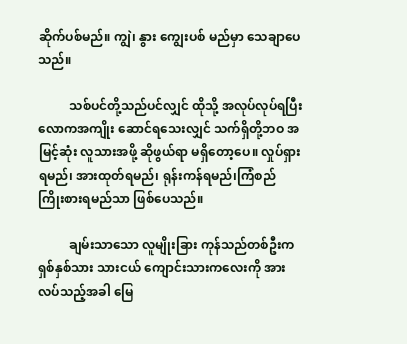ဆိုက်ပစ်မည်။ ကျွဲ၊ နွား ကျွေးပစ် မည်မှာ သေချာပေသည်။

          သစ်ပင်တို့သည်ပင်လျှင် ထိုသို့ အလုပ်လုပ်ရပြီး လောကအကျိုး ဆောင်ရသေးလျှင် သက်ရှိတို့ဘဝ အမြင့်ဆုံး လူသားအဖို့ ဆိုဖွယ်ရာ မရှိတော့ပေ။ လှုပ်ရှားရမည်၊ အားထုတ်ရမည်၊ ရုန်းကန်ရမည်၊ကြံစည် ကြိုးစားရမည်သာ ဖြစ်ပေသည်။

          ချမ်းသာသော လူမျိုးခြား ကုန်သည်တစ်ဦးက ရှစ်နှစ်သား သားငယ် ကျောင်းသားကလေးကို အားလပ်သည့်အခါ မြေ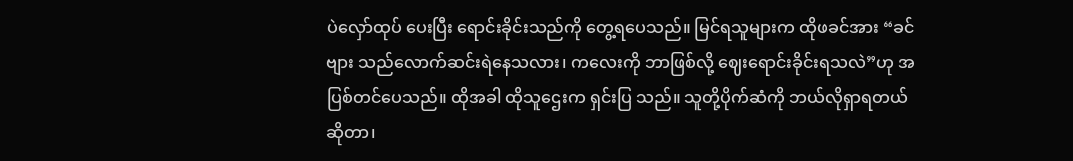ပဲလှော်ထုပ် ပေးပြီး ရောင်းခိုင်းသည်ကို တွေ့ရပေသည်။ မြင်ရသူများက ထိုဖခင်အား “ခင်ဗျား သည်လောက်ဆင်းရဲနေသလား၊ ကလေးကို ဘာဖြစ်လို့ ဈေးရောင်းခိုင်းရသလဲ”ဟု အပြစ်တင်ပေသည်။ ထိုအခါ ထိုသူဌေးက ရှင်းပြ သည်။ သူတို့ပိုက်ဆံကို ဘယ်လိုရှာရတယ်ဆိုတာ၊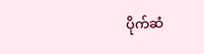ပိုက်ဆံ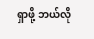ရှာဖို့ ဘယ်လို